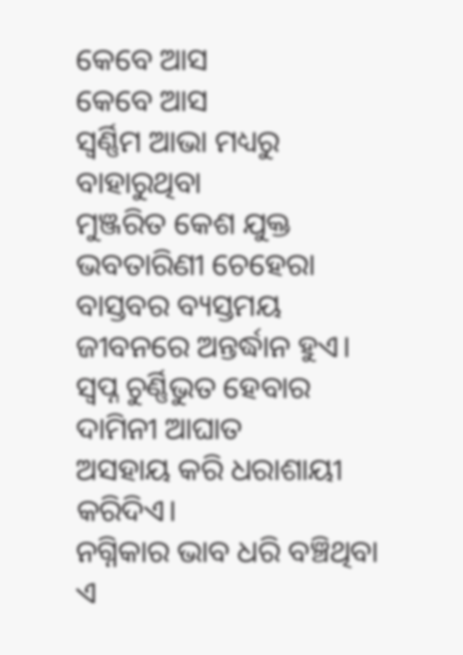କେବେ ଆସ
କେବେ ଆସ
ସ୍ବର୍ଣ୍ଣିମ ଆଭା ମଧ୍ୟରୁ ବାହାରୁଥିବା
ମୁଞ୍ଜରିତ କେଶ ଯୁକ୍ତ ଭବତାରିଣୀ ଚେହେରା
ବାସ୍ତବର ବ୍ୟସ୍ତମୟ ଜୀବନରେ ଅନ୍ତର୍ଦ୍ଧାନ ହୁଏ।
ସ୍ବପ୍ନ ଚୁର୍ଣ୍ଣିଭୁତ ହେବାର ଦାମିନୀ ଆଘାତ
ଅସହାୟ କରି ଧରାଶାୟୀ କରିଦିଏ।
ନଗ୍ନିକାର ଭାବ ଧରି ବଞ୍ଚିଥିବା ଏ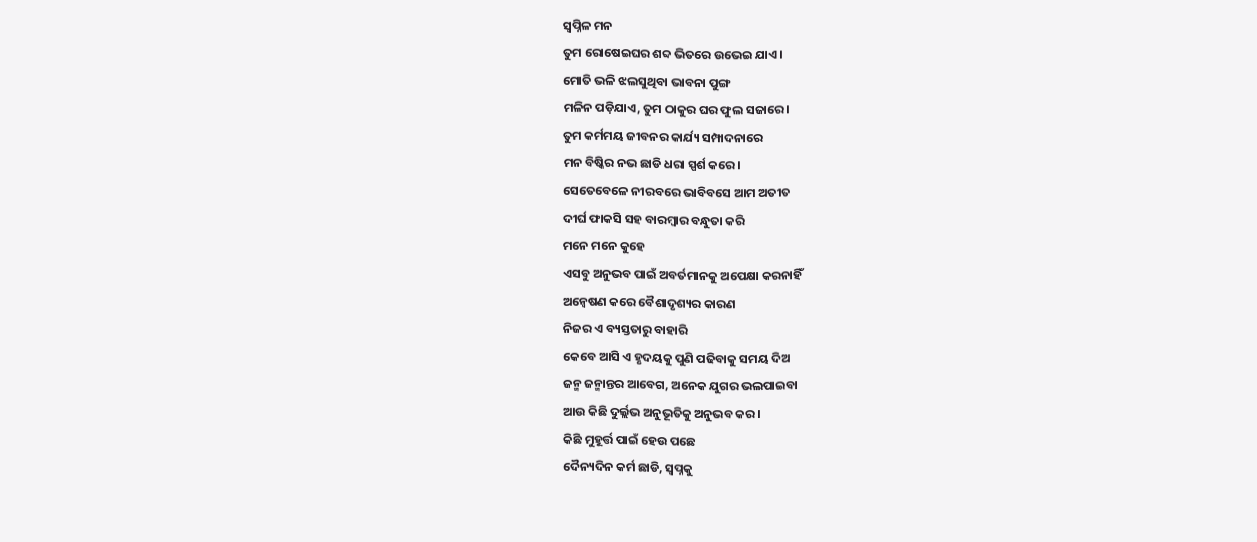ସ୍ୱପ୍ନିଳ ମନ
ତୁମ ରୋଷେଇଘର ଶବ୍ଦ ଭିତରେ ଉଭେଇ ଯାଏ।
ମୋତି ଭଳି ଝଲସୁଥିବା ଭାବନା ପୁଙ୍ଗ
ମଳିନ ପଡ଼ିଯାଏ, ତୁମ ଠାକୁର ଘର ଫୁଲ ସଜାରେ।
ତୁମ କର୍ମମୟ ଜୀବନର କାର୍ଯ୍ୟ ସମ୍ପାଦନାରେ
ମନ ବିଷ୍କିର ନଭ ଛାଡି ଧରା ସ୍ପର୍ଶ କରେ।
ସେତେବେଳେ ନୀରବରେ ଭାବିବସେ ଆମ ଅତୀତ
ଦୀର୍ଘ ଫାକସି ସହ ବାରମ୍ବାର ବନ୍ଧୁତା କରି
ମନେ ମନେ କୁହେ
ଏସବୁ ଅନୁଭବ ପାଇଁ ଅବର୍ତମାନକୁ ଅପେକ୍ଷା କରନାହିଁ
ଅନ୍ୱେଷଣ କରେ ବୈଶାଦୃଶ୍ୟର କାରଣ
ନିଜର ଏ ବ୍ୟସ୍ତତାରୁ ବାହାରି
କେବେ ଆସି ଏ ହୃଦୟକୁ ପୁଣି ପଢିବାକୁ ସମୟ ଦିଅ
ଜନ୍ମ ଜନ୍ମାନ୍ତର ଆବେଗ, ଅନେକ ଯୁଗର ଭଲପାଇବା
ଆଉ କିଛି ଦୁର୍ଲ୍ଲଭ ଅନୁଭୂତିକୁ ଅନୁଭବ କର।
କିଛି ମୁହୂର୍ତ୍ତ ପାଇଁ ହେଉ ପଛେ
ଦୈନ୍ୟଦିନ କର୍ମ ଛାଡି, ସ୍ୱପ୍ନକୁ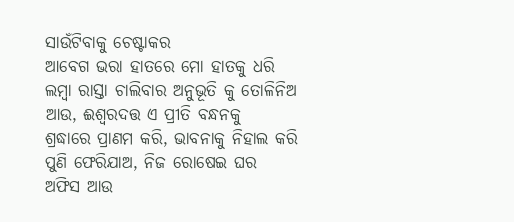ସାଉଁଟିବାକୁ ଚେଷ୍ଟାକର
ଆବେଗ ଭରା ହାତରେ ମୋ ହାତକୁ ଧରି
ଲମ୍ବା ରାସ୍ତା ଚାଲିବାର ଅନୁଭୂତି କୁ ତୋଳିନିଅ
ଆଉ, ଈଶ୍ୱରଦତ୍ତ ଏ ପ୍ରୀତି ବନ୍ଧନକୁ
ଶ୍ରଦ୍ଧାରେ ପ୍ରାଣମ କରି, ଭାବନାକୁ ନିହାଲ କରି
ପୁଣି ଫେରିଯାଅ, ନିଜ ରୋଷେଇ ଘର
ଅଫିସ ଆଉ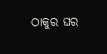ଠାକୁର ଘର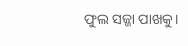ଫୁଲ ସଜ୍ଜା ପାଖକୁ।